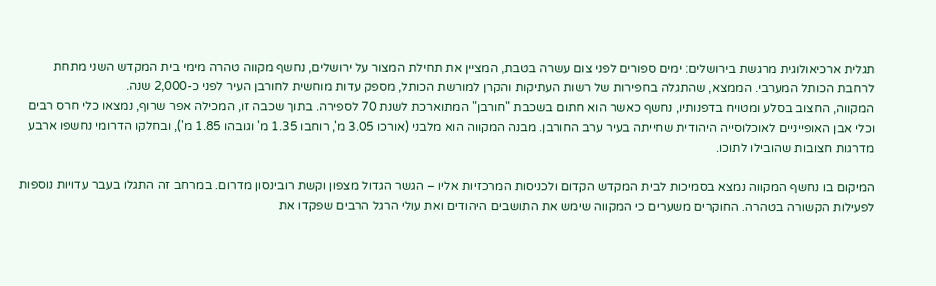תגלית ארכיאולוגית מרגשת בירושלים: ימים ספורים לפני צום עשרה בטבת, המציין את תחילת המצור על ירושלים, נחשף מקווה טהרה מימי בית המקדש השני מתחת לרחבת הכותל המערבי. הממצא, שהתגלה בחפירות של רשות העתיקות והקרן למורשת הכותל, מספק עדות מוחשית לחורבן העיר לפני כ-2,000 שנה.
המקווה, החצוב בסלע ומטויח בדפנותיו, נחשף כאשר הוא חתום בשכבת "חורבן" המתוארכת לשנת 70 לספירה. בתוך שכבה זו, המכילה אפר שרוף, נמצאו כלי חרס רבים וכלי אבן האופייניים לאוכלוסייה היהודית שחייתה בעיר ערב החורבן. מבנה המקווה הוא מלבני (אורכו 3.05 מ', רוחבו 1.35 מ' וגובהו 1.85 מ'), ובחלקו הדרומי נחשפו ארבע מדרגות חצובות שהובילו לתוכו.

המיקום בו נחשף המקווה נמצא בסמיכות לבית המקדש הקדום ולכניסות המרכזיות אליו – הגשר הגדול מצפון וקשת רובינסון מדרום. במרחב זה התגלו בעבר עדויות נוספות לפעילות הקשורה בטהרה. החוקרים משערים כי המקווה שימש את התושבים היהודים ואת עולי הרגל הרבים שפקדו את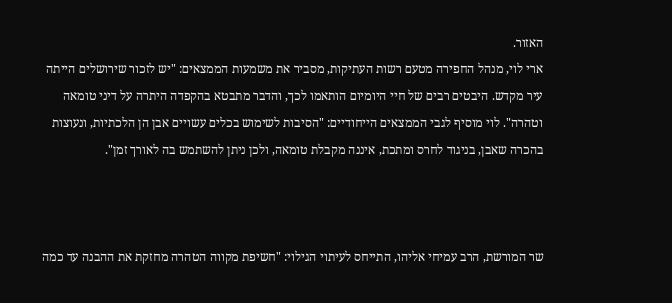האזור.
ארי לוי, מנהל החפירה מטעם רשות העתיקות, מסביר את משמעות הממצאים: "יש לזכור שירושלים הייתה עיר מקדש. היבטים רבים של חיי היומיום הותאמו לכך, והדבר מתבטא בהקפדה היתרה על דיני טומאה וטהרה". לוי מוסיף לגבי הממצאים הייחודיים: "הסיבות לשימוש בכלים עשויים אבן הן הלכתיות, ונעוצות בהכרה שאבן, בניגוד לחרס ומתכת, איננה מקבלת טומאה, ולכן ניתן להשתמש בה לאורך זמן".



שר המורשת, הרב עמיחי אליהו, התייחס לעיתוי הגילוי: "חשיפת מקווה הטהרה מחזקת את ההבנה עד כמה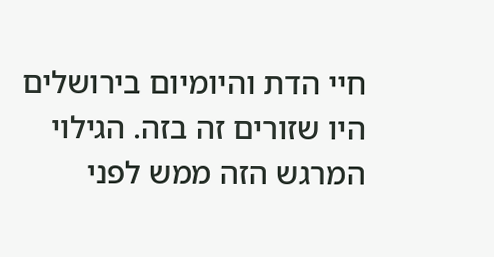חיי הדת והיומיום בירושלים היו שזורים זה בזה. הגילוי המרגש הזה ממש לפני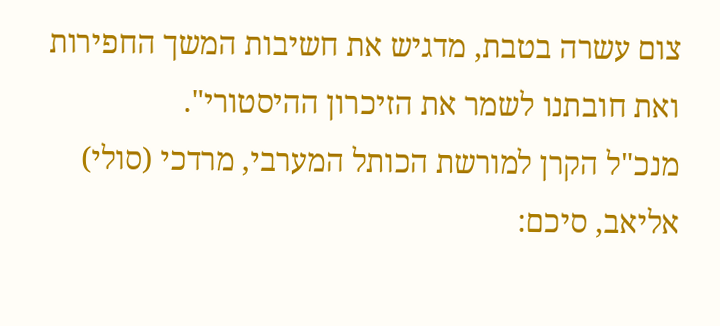צום עשרה בטבת, מדגיש את חשיבות המשך החפירות ואת חובתנו לשמר את הזיכרון ההיסטורי".
מנכ"ל הקרן למורשת הכותל המערבי, מרדכי (סולי) אליאב, סיכם: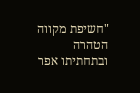"חשיפת מקווה הטהרה ובתחתיתו אפר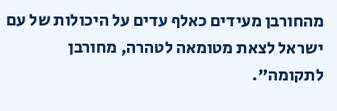מהחורבן מעידים כאלף עדים על היכולות של עם ישראל לצאת מטומאה לטהרה, מחורבן לתקומה".